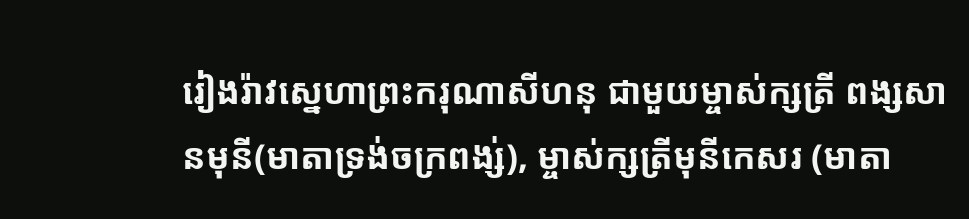រៀងរ៉ាវស្នេហាព្រះករុណាសីហនុ ជាមួយម្ចាស់ក្សត្រី ពង្សសានមុនី(មាតាទ្រង់ចក្រពង្ស់), ម្ចាស់ក្សត្រីមុនីកេសរ (មាតា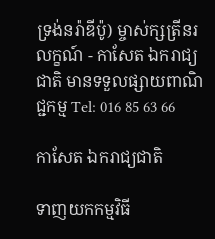ទ្រង់នរ៉ាឌីប៉ូ) ម្ចាស់ក្សត្រីនរលក្ខណ៍ - កាសែត ឯករាជ្យជាតិ មានទទួលផ្សាយពាណិជ្ជកម្ម Tel: 016 85 63 66

កាសែត ឯករាជ្យជាតិ

ទាញយកកម្មវិធី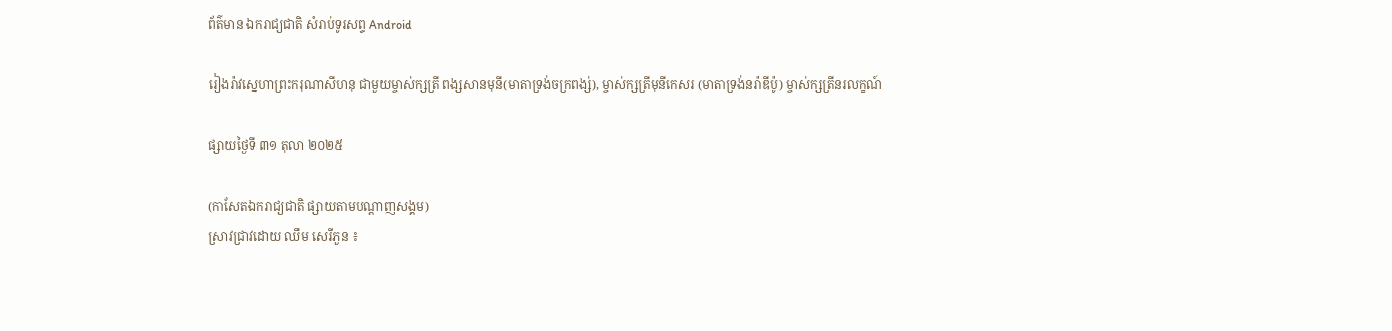ព័ត៌មាន ឯករាជ្យជាតិ សំរាប់ទូរសព្ទ Android

រៀងរ៉ាវស្នេហាព្រះករុណាសីហនុ ជាមួយម្ចាស់ក្សត្រី ពង្សសានមុនី(មាតាទ្រង់ចក្រពង្ស់), ម្ចាស់ក្សត្រីមុនីកេសរ (មាតាទ្រង់នរ៉ាឌីប៉ូ) ម្ចាស់ក្សត្រីនរលក្ខណ៍

ផ្សាយថ្ងៃទី ៣១ តុលា ២០២៥

(កាសែតឯករាជ្យជាតិ ផ្សាយតាមបណ្តាញសង្គម)
ស្រាវជ្រាវដោយ ឈឹម សេរីភួន ៖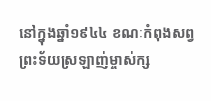នៅក្នុងឆ្នាំ១៩៤៤ ខណៈកំពុងសព្វព្រះទ័យស្រឡាញ់ម្ចាស់ក្ស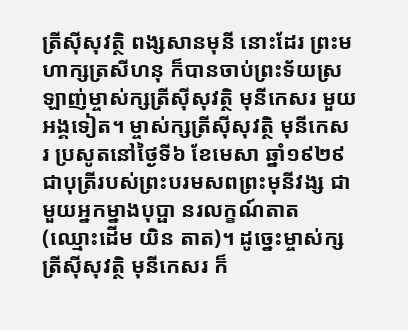ត្រីស៊ីសុវត្ថិ ពង្សសានមុនី នោះដែរ ព្រះមហាក្សត្រសីហនុ ក៏បានចាប់ព្រះទ័យស្រឡាញ់ម្ចាស់ក្សត្រីស៊ីសុវត្ថិ មុនីកេសរ មួយអង្គទៀត។ ម្ចាស់ក្សត្រីស៊ីសុវត្ថិ មុនីកេសរ ប្រសូតនៅថ្ងៃទី៦ ខែមេសា ឆ្នាំ១៩២៩ ជាបុត្រីរបស់ព្រះបរមសពព្រះមុនីវង្ស ជាមួយអ្នកម្នាងបុប្ផា នរលក្ខណ៍តាត (ឈ្មោះដើម យិន តាត)។ ដូច្នេះម្ចាស់ក្សត្រីស៊ីសុវត្ថិ មុនីកេសរ ក៏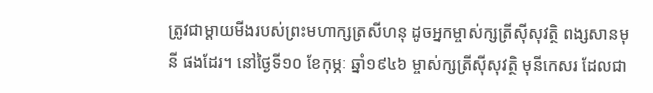ត្រូវជាម្តាយមីងរបស់ព្រះមហាក្សត្រសីហនុ ដូចអ្នកម្ចាស់ក្សត្រីស៊ីសុវត្ថិ ពង្សសានមុនី ផងដែរ។ នៅថ្ងៃទី១០ ខែកុម្ភៈ ឆ្នាំ១៩៤៦ ម្ចាស់ក្សត្រីស៊ីសុវត្ថិ មុនីកេសរ ដែលជា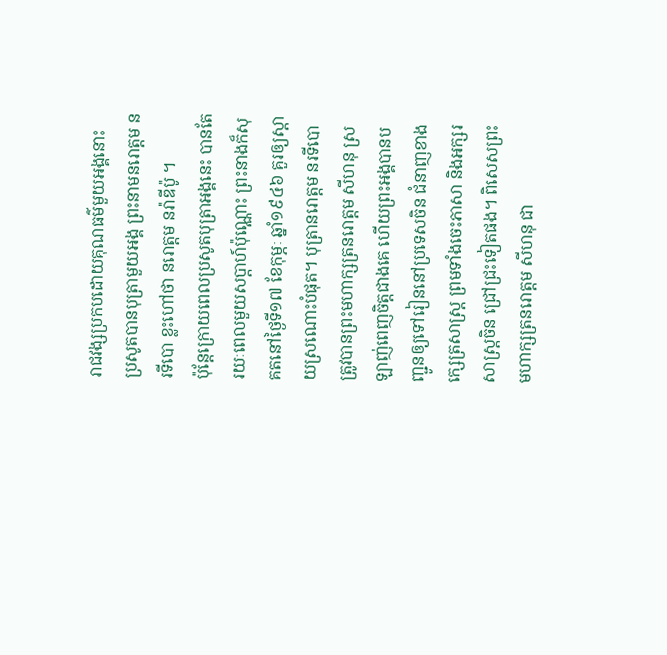រាជវង្សប្រកបដោយគុណធម៌មួយអង្គនោះ ប្រសូតបានបុត្រាមួយអង្គ ព្រះនាមនរោត្តម នរទីបោ ខ្លះហៅថា នរោត្តម នរ៉ាឌីប៉ូ ។
ប៉ុន្តែក្រោយពេលប្រសូតបុត្រាអង្គនេះ បានតែរយៈពេលមួយសប្តាហ៍ប៉ុណ្ណោះ ព្រះនាងក៏សុគតនៅថ្ងៃទី១៧ ខែកុម្ភៈ ឆ្នាំ១៩៤៦ គួរឲ្យស្តាយស្រណោះបំផុត។ បុត្រានរោត្តម នរទីបោ ត្រូវបានព្រះមហាក្សត្រនរោត្តម សីហនុ ស្រឡាញ់ពេញចិត្តជាងគេ ហើយព្រះអង្គបានបញ្ជូនឲ្យទៅរៀននៅប្រទេសចិន ជំនាញខាងក្សេត្រសាស្ត្រ ព្រមទាំងចេះភាសា និងអក្សរសាស្រ្តចិន ជ្រៅជ្រះទៀតផង។ ពិសេសព្រះមហាក្សត្រនរោត្តម សីហនុ ជា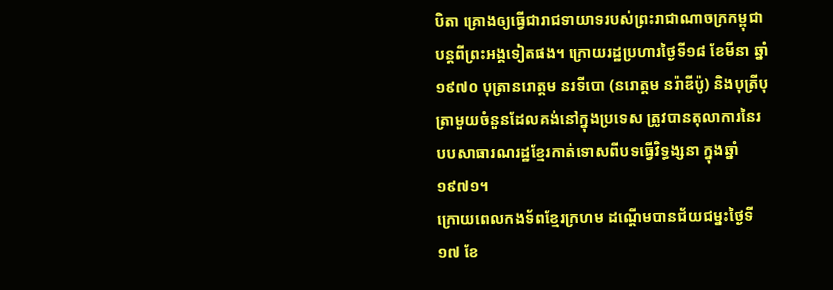បិតា គ្រោងឲ្យធ្វើជារាជទាយាទរបស់ព្រះរាជាណាចក្រកម្ពុជា បន្តពីព្រះអង្គទៀតផង។ ក្រោយរដ្ឋប្រហារថ្ងៃទី១៨ ខែមីនា ឆ្នាំ១៩៧០ បុត្រានរោត្តម នរទីបោ (នរោត្តម នរ៉ាឌីប៉ូ) និងបុត្រីបុត្រាមួយចំនួនដែលគង់នៅក្នុងប្រទេស ត្រូវបានតុលាការនៃរបបសាធារណរដ្ឋខ្មែរកាត់ទោសពីបទធ្វើវិទ្ធង្សនា ក្នុងឆ្នាំ១៩៧១។
ក្រោយពេលកងទ័ពខ្មែរក្រហម ដណ្ដើមបានជ័យជម្នះថ្ងៃទី១៧ ខែ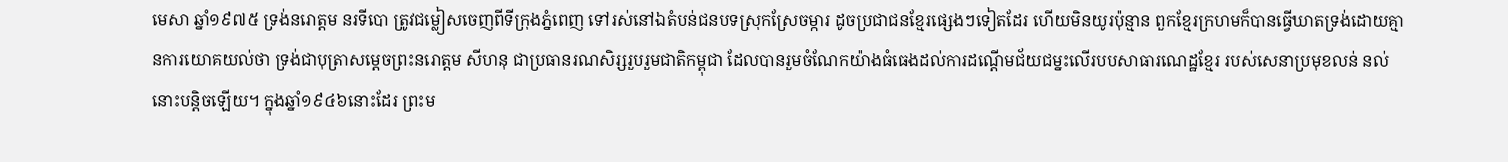មេសា ឆ្នាំ១៩៧៥ ទ្រង់នរោត្តម នរទីបោ ត្រូវជម្លៀសចេញពីទីក្រុងភ្នំពេញ ទៅរស់នៅឯតំបន់ជនបទស្រុកស្រែចម្ការ ដូចប្រជាជនខ្មែរផ្សេងៗទៀតដែរ ហើយមិនយូរប៉ុន្មាន ពួកខ្មែរក្រហមក៏បានធ្វើឃាតទ្រង់ដោយគ្មានការយោគយល់ថា ទ្រង់ជាបុត្រាសម្តេចព្រះនរោត្តម សីហនុ ជាប្រធានរណសិរ្សរួបរួមជាតិកម្ពុជា ដែលបានរួមចំណែកយ៉ាងធំធេងដល់ការដណ្តើមជ័យជម្នះលើរបបសាធារណេដ្ឋខ្មែរ របស់សេនាប្រមុខលន់ នល់ នោះបន្តិចឡើយ។ ក្នុងឆ្នាំ១៩៤៦នោះដែរ ព្រះម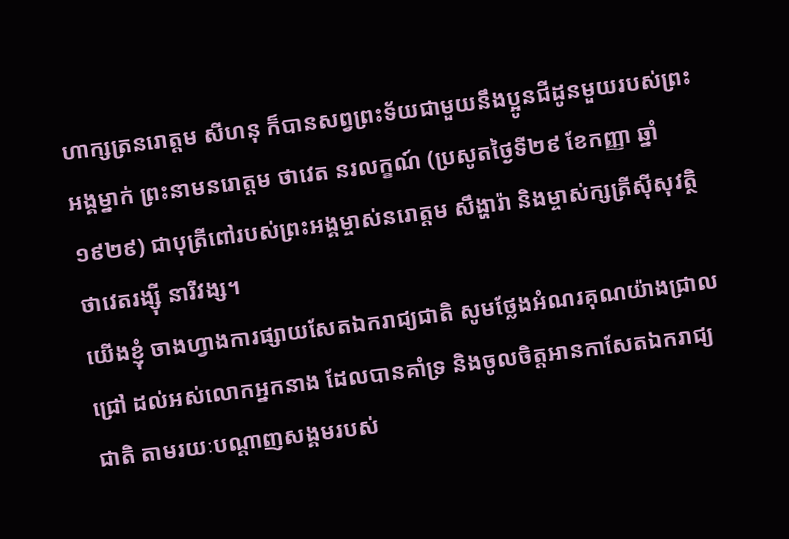ហាក្សត្រនរោត្តម សីហនុ ក៏បានសព្វព្រះទ័យជាមួយនឹងប្អូនជីដូនមួយរបស់ព្រះអង្គម្នាក់ ព្រះនាមនរោត្តម ថាវេត នរលក្ខណ៍ (ប្រសូតថ្ងៃទី២៩ ខែកញ្ញា ឆ្នាំ១៩២៩) ជាបុត្រីពៅរបស់ព្រះអង្គម្ចាស់នរោត្តម សឹង្ហារ៉ា និងម្ចាស់ក្សត្រីស៊ីសុវត្ថិ ថាវេតរង្ស៊ី នារីវង្ស។
យើងខ្ញុំ ចាងហ្វាងការផ្សាយសែតឯករាជ្យជាតិ សូមថ្លែងអំណរគុណយ៉ាងជ្រាលជ្រៅ ដល់អស់លោកអ្នកនាង ដែលបានគាំទ្រ និងចូលចិត្តអានកាសែតឯករាជ្យជាតិ តាមរយៈបណ្តាញសង្គមរបស់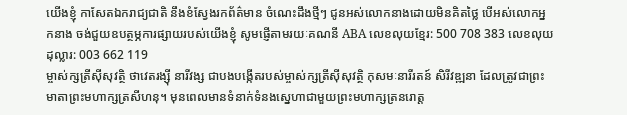យើងខ្ញុំ កាសែតឯករាជ្យជាតិ នឹងខំស្វែងរកព័ត៌មាន ចំណេះដឹងថ្មីៗ ជូនអស់លោកនាងដោយមិនគិតថ្លៃ បើអស់លោកអ្នកនាង ចង់ជួយឧបត្ថម្ភការផ្សាយរបស់យើងខ្ញុំ សូមផ្ញើតាមរយៈគណនី ABA លេខលុយខ្មែរ: 500 708 383 លេខលុយដុល្លារ: 003 662 119
ម្ចាស់ក្សត្រីស៊ីសុវត្ថិ ថាវេតរង្ស៊ី នារីវង្ស ជាបងបង្កើតរបស់ម្ចាស់ក្សត្រីស៊ីសុវត្ថិ កុសមៈនារីរតន៍ សិរីវឌ្ឍនា ដែលត្រូវជាព្រះមាតាព្រះមហាក្សត្រសីហនុ។ មុនពេលមានទំនាក់ទំនងស្នេហាជាមួយព្រះមហាក្សត្រនរោត្ត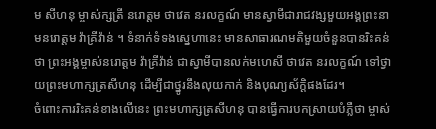ម សីហនុ ម្ចាស់ក្សត្រី នរោត្តម ថាវេត នរលក្ខណ៍ មានស្វាមីជារាជវង្សមួយអង្គព្រះនាមនរោត្តម វ៉ាគ្រីវ៉ាន់ ។ ទំនាក់ទំទងស្នេហានេះ មានសាធារណមតិមួយចំនួនបានរិះគន់ថា ព្រះអង្គម្ចាស់នរោត្តម វ៉ាគ្រីវ៉ាន់ ជាស្វាមីបានលក់មហេសី ថាវេត នរលក្ខណ៍ ទៅថ្វាយព្រះមហាក្សត្រសីហនុ ដើម្បីជាថ្នូរនឹងលុយកាក់ និងបុណ្យស័ក្តិផងដែរ។
ចំពោះការរិះគន់ខាងលើនេះ ព្រះមហាក្សត្រសីហនុ បានធ្វើការបកស្រាយបំភ្លឺថា ម្ចាស់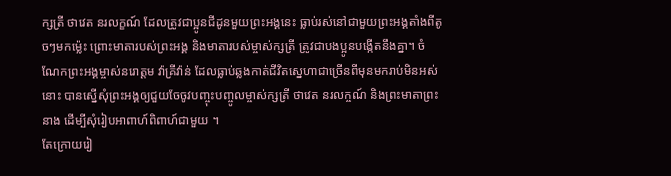ក្សត្រី ថាវេត នរលក្ខណ៍ ដែលត្រូវជាប្អូនជីដូនមួយព្រះអង្គនេះ ធ្លាប់រស់នៅជាមួយព្រះអង្គតាំងពីតូចៗមកម្ល៉េះ ព្រោះមាតារបស់ព្រះអង្គ និងមាតារបស់ម្ចាស់ក្សត្រី ត្រូវជាបងប្អូនបង្កើតនឹងគ្នា។ ចំណែកព្រះអង្គម្ចាស់នរោត្តម វ៉ាគ្រីវ៉ាន់ ដែលធ្លាប់ឆ្លងកាត់ជីវិតស្នេហាជាច្រើនពីមុនមករាប់មិនអស់នោះ បានស្នើសុំព្រះអង្គឲ្យជួយចែចូវបញ្ចុះបញ្ចូលម្ចាស់ក្សត្រី ថាវេត នរលក្ចណ៍ និងព្រះមាតាព្រះនាង ដើម្បីសុំរៀបអាពាហ៍ពិពាហ៍ជាមួយ ។
តែក្រោយរៀ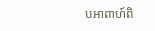បអាពាហ៍ពិ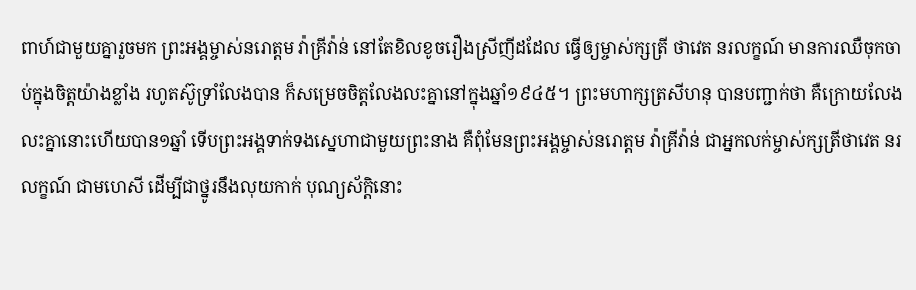ពាហ៍ជាមួយគ្នារួចមក ព្រះអង្គម្ចាស់នរោត្តម វ៉ាគ្រីវ៉ាន់ នៅតែខិលខូចរឿងស្រីញីដដែល ធ្វើឲ្យម្ចាស់ក្សត្រី ថាវេត នរលក្ខណ៍ មានការឈឺចុកចាប់ក្នុងចិត្តយ៉ាងខ្លាំង រហូតស៊ូទ្រាំលែងបាន ក៏សម្រេចចិត្តលែងលះគ្នានៅក្នុងឆ្នាំ១៩៤៥។ ព្រះមហាក្សត្រសីហនុ បានបញ្ជាក់ថា គឺក្រោយលែងលះគ្នានោះហើយបាន១ឆ្នាំ ទើបព្រះអង្គទាក់ទងស្នេហាជាមួយព្រះនាង គឺពុំមែនព្រះអង្គម្ចាស់នរោត្តម វ៉ាគ្រីវ៉ាន់ ជាអ្នកលក់ម្ចាស់ក្សត្រីថាវេត នរលក្ខណ៍ ជាមហេសី ដើម្បីជាថ្នូរនឹងលុយកាក់ បុណ្យស័កិ្តនោះ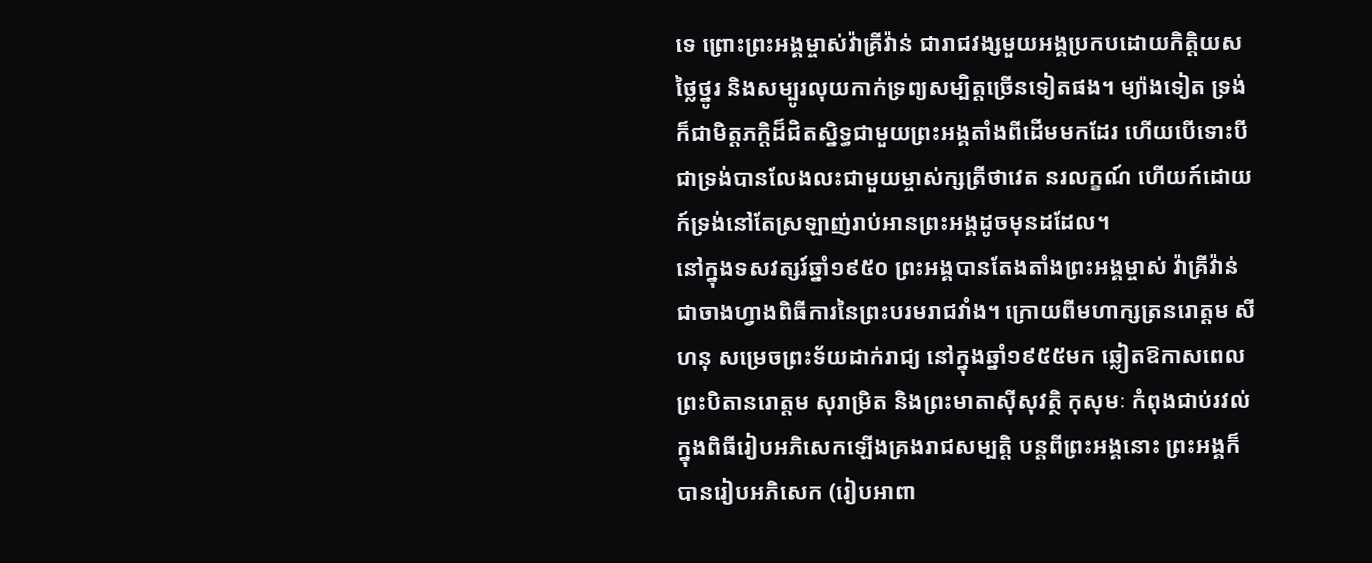ទេ ព្រោះព្រះអង្គម្ចាស់វ៉ាគ្រីវ៉ាន់ ជារាជវង្សមួយអង្គប្រកបដោយកិត្តិយសថ្លៃថ្នូរ និងសម្បូរលុយកាក់ទ្រព្យសម្បិត្តច្រើនទៀតផង។ ម្យ៉ាងទៀត ទ្រង់ក៏ជាមិត្តភក្តិដ៏ជិតស្និទ្ធជាមួយព្រះអង្គតាំងពីដើមមកដែរ ហើយបើទោះបីជាទ្រង់បានលែងលះជាមួយម្ចាស់ក្សត្រីថាវេត នរលក្ខណ៍ ហើយក៍ដោយ ក៍ទ្រង់នៅតែស្រឡាញ់រាប់អានព្រះអង្គដូចមុនដដែល។
នៅក្នុងទសវត្សរ៍ឆ្នាំ១៩៥០ ព្រះអង្គបានតែងតាំងព្រះអង្គម្ចាស់ វ៉ាគ្រីវ៉ាន់ ជាចាងហ្វាងពិធីការនៃព្រះបរមរាជវាំង។ ក្រោយពីមហាក្សត្រនរោត្តម សីហនុ សម្រេចព្រះទ័យដាក់រាជ្យ នៅក្នុងឆ្នាំ១៩៥៥មក ឆ្លៀតឱកាសពេលព្រះបិតានរោត្តម សុរាម្រិត និងព្រះមាតាស៊ីសុវត្ថិ កុសុមៈ កំពុងជាប់រវល់ក្នុងពិធីរៀបអភិសេកឡើងគ្រងរាជសម្បត្តិ បន្តពីព្រះអង្គនោះ ព្រះអង្គក៏បានរៀបអភិសេក (រៀបអាពា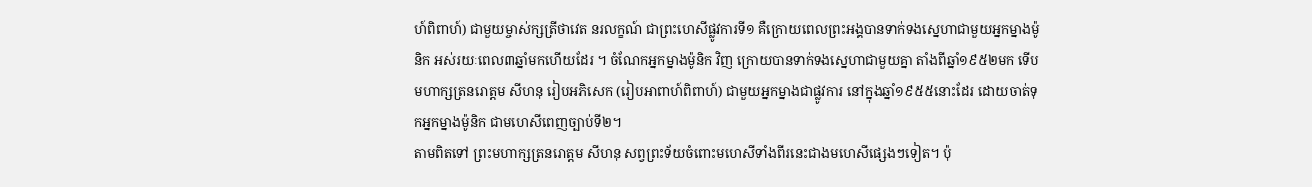ហ៍ពិពាហ៍) ជាមួយម្ចាស់ក្សត្រីថាវេត នរលក្ខណ៍ ជាព្រះហេសីផ្លូវការទី១ គឺក្រោយពេលព្រះអង្គបានទាក់ទងស្នេហាជាមួយអ្នកម្នាងម៉ូនិក អស់រយៈពេល៣ឆ្នាំមកហើយដែរ ។ ចំណែកអ្នកម្នាងម៉ូនិក វិញ ក្រោយបានទាក់ទងស្នេហាជាមួយគ្នា តាំងពីឆ្នាំ១៩៥២មក ទើបមហាក្សត្រនរោត្តម សីហនុ រៀបអភិសេក (រៀបអាពាហ៍ពិពាហ៍) ជាមួយអ្នកម្នាងជាផ្លូវការ នៅក្នុងឆ្នាំ១៩៥៥នោះដែរ ដោយចាត់ទុកអ្នកម្នាងម៉ូនិក ជាមហេសីពេញច្បាប់ទី២។
តាមពិតទៅ ព្រះមហាក្សត្រនរោត្តម សីហនុ សព្វព្រះទ័យចំពោះមហេសីទាំងពីរនេះជាងមហេសីផ្សេងៗទៀត។ ប៉ុ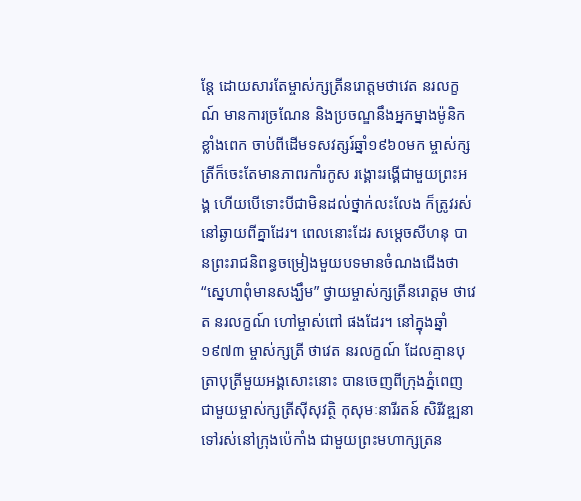ន្តែ ដោយសារតែម្ចាស់ក្សត្រីនរោត្តមថាវេត នរលក្ខណ៍ មានការច្រណែន និងប្រចណ្ឌនឹងអ្នកម្នាងម៉ូនិក ខ្លាំងពេក ចាប់ពីដើមទសវត្សរ៍ឆ្នាំ១៩៦០មក ម្ចាស់ក្សត្រីក៏ចេះតែមានភាពរកាំរកូស រង្គោះរង្គើជាមួយព្រះអង្គ ហើយបើទោះបីជាមិនដល់ថ្នាក់លះលែង ក៏ត្រូវរស់នៅឆ្ងាយពីគ្នាដែរ។ ពេលនោះដែរ សម្តេចសីហនុ បានព្រះរាជនិពន្ធចម្រៀងមួយបទមានចំណងជើងថា “ស្នេហាពុំមានសង្ឃឹម” ថ្វាយម្ចាស់ក្សត្រីនរោត្តម ថាវេត នរលក្ខណ៍ ហៅម្ចាស់ពៅ ផងដែរ។ នៅក្នុងឆ្នាំ១៩៧៣ ម្ចាស់ក្សត្រី ថាវេត នរលក្ខណ៍ ដែលគ្មានបុត្រាបុត្រីមួយអង្គសោះនោះ បានចេញពីក្រុងភ្នំពេញ ជាមួយម្ចាស់ក្សត្រីស៊ីសុវត្ថិ កុសុមៈនារីរតន៍ សិរីវឌ្ឍនា ទៅរស់នៅក្រុងប៉េកាំង ជាមួយព្រះមហាក្សត្រន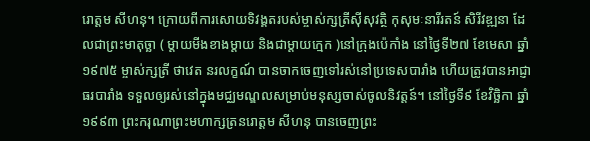រោត្តម សីហនុ។ ក្រោយពីការសោយទិវង្គតរបស់ម្ចាស់ក្សត្រីស៊ីសុវត្ថិ កុសុមៈនារីរតន៍ សិរីវឌ្ឍនា ដែលជាព្រះមាតុច្ឆា ( ម្តាយមីងខាងម្តាយ និងជាម្ដាយក្មេក )នៅក្រុងប៉េកាំង នៅថ្ងៃទី២៧ ខែមេសា ឆ្នាំ១៩៧៥ ម្ចាស់ក្សត្រី ថាវេត នរលក្ខណ៍ បានចាកចេញទៅរស់នៅប្រទេសបារាំង ហើយត្រូវបានអាជ្ញាធរបារាំង ទទួលឲ្យរស់នៅក្នុងមជ្ឈមណ្ឌលសម្រាប់មនុស្សចាស់ចូលនិវត្តន៍។ នៅថ្ងៃទី៩ ខែវិច្ឆិកា ឆ្នាំ១៩៩៣ ព្រះករុណាព្រះមហាក្សត្រនរោត្តម សីហនុ បានចេញព្រះ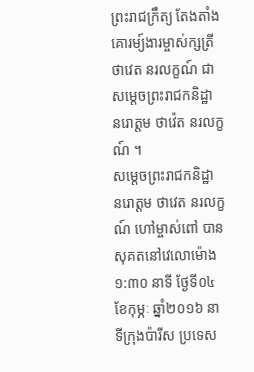ព្រះរាជក្រឹត្យ តែងតាំងគោរម្យ៍ងារម្ចាស់ក្សត្រី ថាវេត នរលក្ខណ៍ ជាសម្តេចព្រះរាជកនិដ្ឋា នរោត្តម ថាវ៉េត នរលក្ខណ៍ ។
សម្តេចព្រះរាជកនិដ្ឋា នរោត្តម ថាវេត នរលក្ខណ៍ ហៅម្ចាស់ពៅ បានសុគតនៅវេលោម៉ោង ១:៣០ នាទី ថ្ងែទី០៤ ខែកុម្ភៈ ឆ្នាំ២០១៦ នាទីក្រុងប៉ារីស ប្រទេស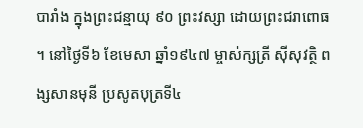បារាំង ក្នុងព្រះជន្មាយុ ៩០ ព្រះវស្សា ដោយព្រះជរាពោធ ។ នៅថ្ងៃទី៦ ខែមេសា ឆ្នាំ១៩៤៧ ម្ចាស់ក្សត្រី ស៊ីសុវត្ថិ ពង្សសានមុនី ប្រសូតបុត្រទី៤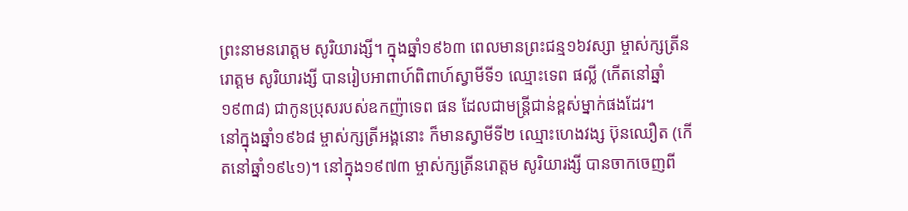ព្រះនាមនរោត្តម សូរិយារង្សី។ ក្នុងឆ្នាំ១៩៦៣ ពេលមានព្រះជន្ម១៦វស្សា ម្ចាស់ក្សត្រីនរោត្តម សូរិយារង្សី បានរៀបអាពាហ៍ពិពាហ៍ស្វាមីទី១ ឈ្មោះទេព ផល្លី (កើតនៅឆ្នាំ១៩៣៨) ជាកូនប្រុសរបស់ឧកញ៉ាទេព ផន ដែលជាមន្ត្រីជាន់ខ្ពស់ម្នាក់ផងដែរ។
នៅក្នុងឆ្នាំ១៩៦៨ ម្ចាស់ក្សត្រីអង្គនោះ ក៏មានស្វាមីទី២ ឈ្មោះហេងវង្ស ប៊ុនឈឿត (កើតនៅឆ្នាំ១៩៤១)។ នៅក្នុង១៩៧៣ ម្ចាស់ក្សត្រីនរោត្តម សូរិយារង្សី បានចាកចេញពី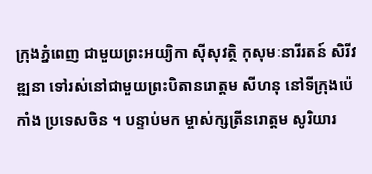ក្រុងភ្នំពេញ ជាមួយព្រះអយ្យិកា ស៊ីសុវត្ថិ កុសុមៈនារីរតន៍ សិរីវឌ្ឍនា ទៅរស់នៅជាមួយព្រះបិតានរោត្តម សីហនុ នៅទីក្រុងប៉េកាំង ប្រទេសចិន ។ បន្ទាប់មក ម្ចាស់ក្សត្រីនរោត្តម សូរិយារ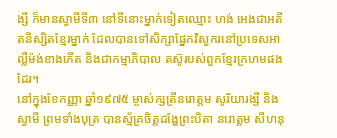ង្សី ក៏មានស្វាមីទី៣ នៅទីនោះម្នាក់ទៀតឈ្មោះ ហង់ អេងជាអតីតនិស្សិតខ្មែរម្នាក់ ដែលបានទៅសិក្សាផ្នែកវិស្វករនៅប្រទេសអាល្លឺម៉ង់ខាងកើត និងជាកម្មាភិបាល តស៊ូរបស់ពួកខ្មែរក្រហមផងដែរ។
នៅក្នុងខែកញ្ញា ឆ្នាំ១៩៧៥ ម្ចាស់ក្សត្រីនរោត្តម សូរិយារង្សី និងស្វាមី ព្រមទាំងបុត្រ បានស្ម័គ្រចិត្តដង្ហែព្រះបិតា នរោត្តម សីហនុ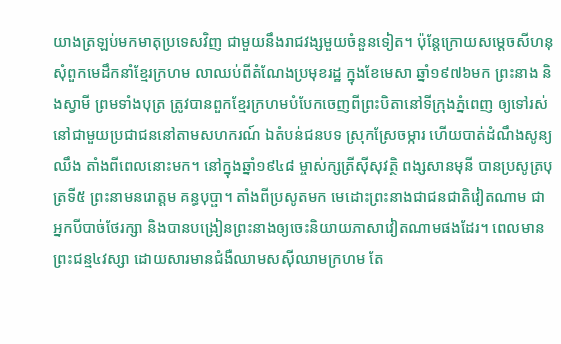យាងត្រឡប់មកមាតុប្រទេសវិញ ជាមួយនឹងរាជវង្សមួយចំនួនទៀត។ ប៉ុន្តែក្រោយសម្តេចសីហនុ សុំពួកមេដឹកនាំខ្មែរក្រហម លាឈប់ពីតំណែងប្រមុខរដ្ឋ ក្នុងខែមេសា ឆ្នាំ១៩៧៦មក ព្រះនាង និងស្វាមី ព្រមទាំងបុត្រ ត្រូវបានពួកខ្មែរក្រហមបំបែកចេញពីព្រះបិតានៅទីក្រុងភ្នំពេញ ឲ្យទៅរស់នៅជាមួយប្រជាជននៅតាមសហករណ៍ ឯតំបន់ជនបទ ស្រុកស្រែចម្ការ ហើយបាត់ដំណឹងសូន្យឈឹង តាំងពីពេលនោះមក។ នៅក្នុងឆ្នាំ១៩៤៨ ម្ចាស់ក្សត្រីស៊ីសុវត្ថិ ពង្សសានមុនី បានប្រសូត្របុត្រទី៥ ព្រះនាមនរោត្តម គន្ធបុប្ផា។ តាំងពីប្រសូតមក មេដោះព្រះនាងជាជនជាតិវៀតណាម ជាអ្នកបីបាច់ថែរក្សា និងបានបង្រៀនព្រះនាងឲ្យចេះនិយាយភាសាវៀតណាមផងដែរ។ ពេលមានព្រះជន្ម៤វស្សា ដោយសារមានជំងឺឈាមសស៊ីឈាមក្រហម តែ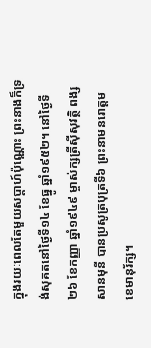ក្នុងរយៈពេលតែមួយសប្ដាហ៍ប៉ុណ្ណោះ ព្រះនាងក៏ទ្រង់សុគតនៅថ្ងៃទី១៤ ខែធ្នូ ឆ្នាំ១៩៥២។ នៅថ្ងៃទី២៦ ខែកញ្ញា ឆ្នាំ១៩៤៩ ម្ចាស់ក្សត្រីស៊ីសុវត្ថិ ពង្សសានមុនី បានប្រសូត្របុត្រទី៦ ព្រះនាមនរោត្តម ខេមានុរ័ក្ស។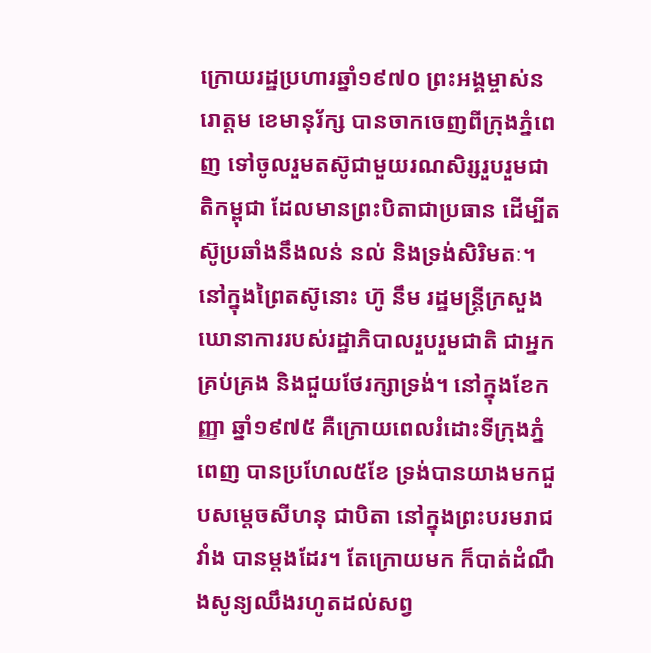ក្រោយរដ្ឋប្រហារឆ្នាំ១៩៧០ ព្រះអង្គម្ចាស់នរោត្តម ខេមានុរ័ក្ស បានចាកចេញពីក្រុងភ្នំពេញ ទៅចូលរួមតស៊ូជាមួយរណសិរ្សរួបរួមជាតិកម្ពុជា ដែលមានព្រះបិតាជាប្រធាន ដើម្បីតស៊ូប្រឆាំងនឹងលន់ នល់ និងទ្រង់សិរិមតៈ។ នៅក្នុងព្រៃតស៊ូនោះ ហ៊ូ នឹម រដ្ឋមន្ត្រីក្រសួងឃោនាការរបស់រដ្ឋាភិបាលរួបរួមជាតិ ជាអ្នកគ្រប់គ្រង និងជួយថែរក្សាទ្រង់។ នៅក្នុងខែកញ្ញា ឆ្នាំ១៩៧៥ គឺក្រោយពេលរំដោះទីក្រុងភ្នំពេញ បានប្រហែល៥ខែ ទ្រង់បានយាងមកជួបសម្តេចសីហនុ ជាបិតា នៅក្នុងព្រះបរមរាជវាំង បានម្តងដែរ។ តែក្រោយមក ក៏បាត់ដំណឹងសូន្យឈឹងរហូតដល់សព្វ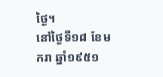ថ្ងៃ។
នៅថ្ងៃទី១៨ ខែមករា ឆ្នាំ១៩៥១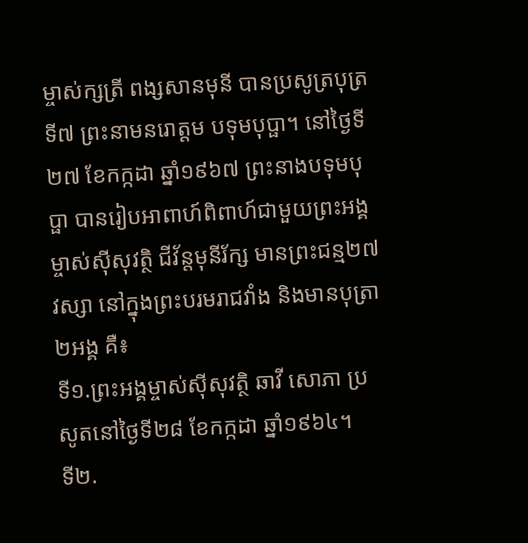ម្ចាស់ក្សត្រី ពង្សសានមុនី បានប្រសូត្របុត្រទី៧ ព្រះនាមនរោត្តម បទុមបុប្ផា។ នៅថ្ងៃទី២៧ ខែកក្កដា ឆ្នាំ១៩៦៧ ព្រះនាងបទុមបុប្ផា បានរៀបអាពាហ៍ពិពាហ៍ជាមួយព្រះអង្គម្ចាស់ស៊ីសុវត្ថិ ជីវ័ន្តមុនីរ័ក្ស មានព្រះជន្ម២៧វស្សា នៅក្នុងព្រះបរមរាជវាំង និងមានបុត្រា២អង្គ គឺ៖
ទី១.ព្រះអង្គម្ចាស់ស៊ីសុវត្ថិ ឆាវី សោភា ប្រសូតនៅថ្ងៃទី២៨ ខែកក្កដា ឆ្នាំ១៩៦៤។
ទី២.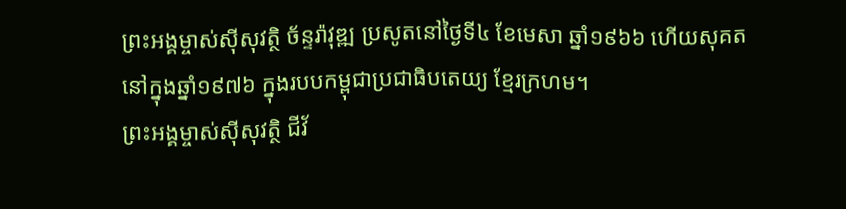ព្រះអង្គម្ចាស់ស៊ីសុវត្ថិ ច័ន្ទរ៉ាវុឌ្ឍ ប្រសូតនៅថ្ងៃទី៤ ខែមេសា ឆ្នាំ១៩៦៦ ហើយសុគតនៅក្នុងឆ្នាំ១៩៧៦ ក្នុងរបបកម្ពុជាប្រជាធិបតេយ្យ ខ្មែរក្រហម។
ព្រះអង្គម្ចាស់ស៊ីសុវត្ថិ ជីវ័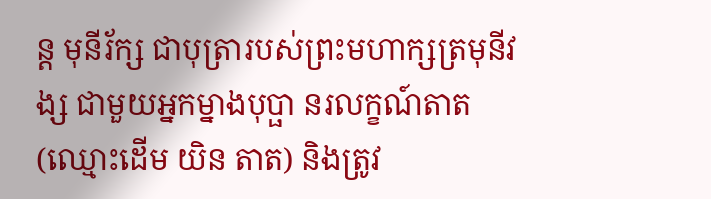ន្ត មុនីរ័ក្ស ជាបុត្រារបស់ព្រះមហាក្សត្រមុនីវង្ស ជាមួយអ្នកម្នាងបុប្ផា នរលក្ខណ៍តាត (ឈ្មោះដើម យិន តាត) និងត្រូវ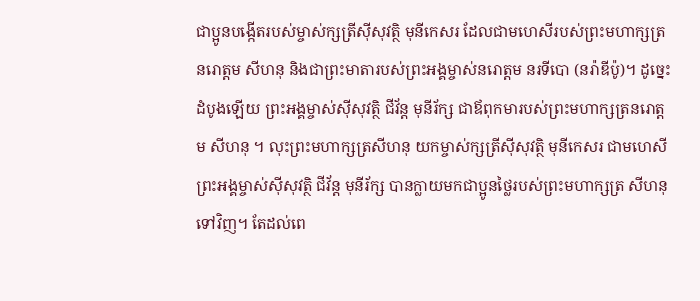ជាប្អូនបង្កើតរបស់ម្ចាស់ក្សត្រីស៊ីសុវត្ថិ មុនីកេសរ ដែលជាមហេសីរបស់ព្រះមហាក្សត្រនរោត្តម សីហនុ និងជាព្រះមាតារបស់ព្រះអង្គម្ចាស់នរោត្តម នរទីបោ (នរ៉ាឌីប៉ូ)។ ដូច្នេះ ដំបូងឡើយ ព្រះអង្គម្ចាស់ស៊ីសុវត្ថិ ជីវ័ន្ត មុនីរ័ក្ស ជាឪពុកមារបស់ព្រះមហាក្សត្រនរោត្តម សីហនុ ។ លុះព្រះមហាក្សត្រសីហនុ យកម្ចាស់ក្សត្រីស៊ីសុវត្ថិ មុនីកេសរ ជាមហេសី ព្រះអង្គម្ចាស់ស៊ីសុវត្ថិ ជីវ័ន្ត មុនីរ័ក្ស បានក្លាយមកជាប្អូនថ្លៃរបស់ព្រះមហាក្សត្រ សីហនុ ទៅវិញ។ តែដល់ពេ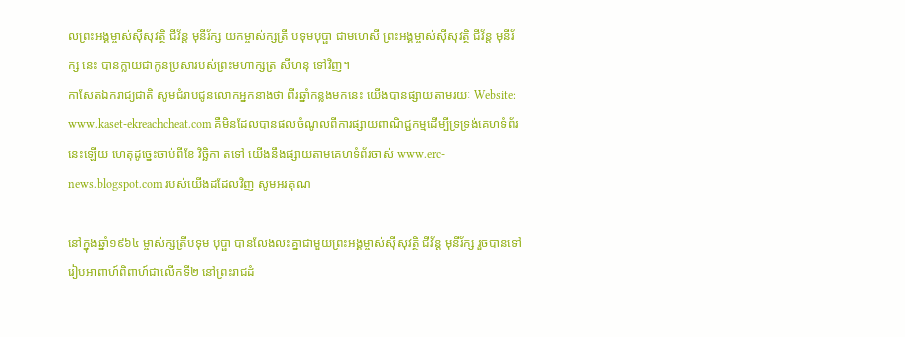លព្រះអង្គម្ចាស់ស៊ីសុវត្ថិ ជីវ័ន្ត មុនីរ័ក្ស យកម្ចាស់ក្សត្រី បទុមបុប្ផា ជាមហេសី ព្រះអង្គម្ចាស់ស៊ីសុវត្ថិ ជីវ័ន្ត មុនីរ័ក្ស នេះ បានក្លាយជាកូនប្រសារបស់ព្រះមហាក្សត្រ សីហនុ ទៅវិញ។
កាសែតឯករាជ្យជាតិ សូមជំរាបជូនលោកអ្នកនាងថា ពីរឆ្នាំកន្លងមកនេះ យើងបានផ្សាយតាមរយៈ Website: www.kaset-ekreachcheat.com គឺមិនដែលបានផលចំណូលពីការផ្សាយពាណិជ្ជកម្មដើម្បីទ្រទ្រង់គេហទំព័រនេះឡើយ ហេតុដូច្នេះចាប់ពីខែ វិច្ឆិកា តទៅ យើងនឹងផ្សាយតាមគេហទំព័រចាស់ www.erc-news.blogspot.com របស់យើងដដែលវិញ សូមអរគុណ

នៅក្នុងឆ្នាំ១៩៦៤ ម្ចាស់ក្សត្រីបទុម បុប្ផា បានលែងលះគ្នាជាមួយព្រះអង្គម្ចាស់ស៊ីសុវត្ថិ ជីវ័ន្ត មុនីរ័ក្ស រួចបានទៅរៀបអាពាហ៍ពិពាហ៍ជាលើកទី២ នៅព្រះរាជដំ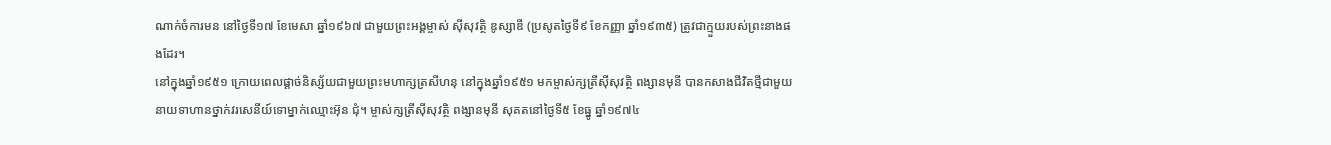ណាក់ចំការមន នៅថ្ងៃទី១៧ ខែមេសា ឆ្នាំ១៩៦៧ ជាមួយព្រះអង្គម្ចាស់ ស៊ីសុវត្ថិ ឌូស្សាឌី (ប្រសូតថ្ងៃទី៩ ខែកញ្ញា ឆ្នាំ១៩៣៥) ត្រូវជាក្មួយរបស់ព្រះនាងផងដែរ។
នៅក្នុងឆ្នាំ១៩៥១ ក្រោយពេលផ្ដាច់និស្ស័យជាមួយព្រះមហាក្សត្រសីហនុ នៅក្នុងឆ្នាំ១៩៥១ មកម្ចាស់ក្សត្រីស៊ីសុវត្ថិ ពង្សានមុនី បានកសាងជីវិតថ្មីជាមួយនាយទាហានថ្នាក់វរសេនីយ៍ទោម្នាក់ឈ្មោះអ៊ុន ជុំ។ ម្ចាស់ក្សត្រីស៊ីសុវត្ថិ ពង្សានមុនី សុគតនៅថ្ងៃទី៥ ខែធ្នូ ឆ្នាំ១៩៧៤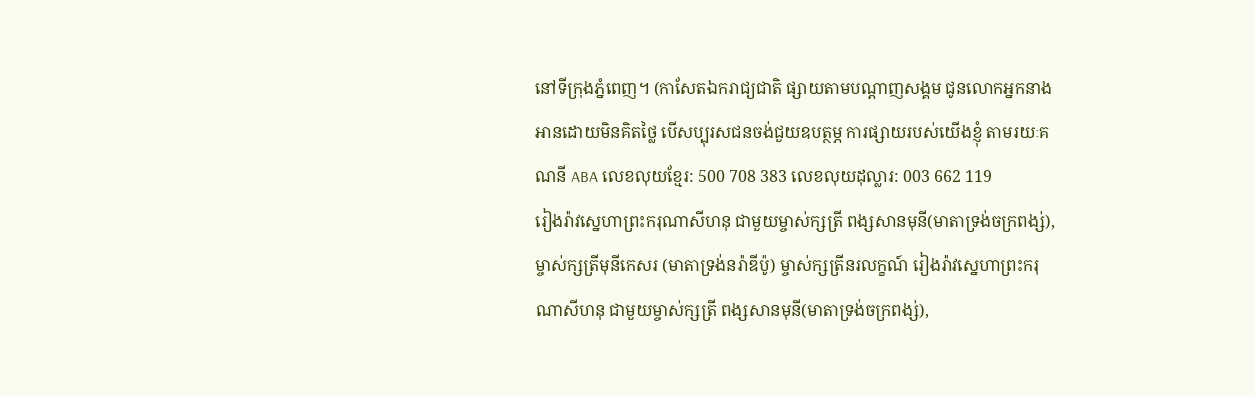នៅទីក្រុងភ្នំពេញ។ (កាសែតឯករាជ្យជាតិ ផ្សាយតាមបណ្តាញសង្គម ជូនលោកអ្នកនាងអានដោយមិនគិតថ្លៃ បើសប្បុរសជនចង់ជួយឧបត្ថម្ភ ការផ្សាយរបស់យើងខ្ញុំ តាមរយៈគណនី ABA លេខលុយខ្មែរ: 500 708 383 លេខលុយដុល្លារ: 003 662 119
រៀងរ៉ាវស្នេហាព្រះករុណាសីហនុ ជាមួយម្ចាស់ក្សត្រី ពង្សសានមុនី(មាតាទ្រង់ចក្រពង្ស់), ម្ចាស់ក្សត្រីមុនីកេសរ (មាតាទ្រង់នរ៉ាឌីប៉ូ) ម្ចាស់ក្សត្រីនរលក្ខណ៍ រៀងរ៉ាវស្នេហាព្រះករុណាសីហនុ ជាមួយម្ចាស់ក្សត្រី ពង្សសានមុនី(មាតាទ្រង់ចក្រពង្ស់),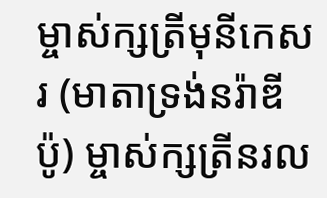ម្ចាស់ក្សត្រីមុនីកេសរ (មាតាទ្រង់នរ៉ាឌីប៉ូ) ម្ចាស់ក្សត្រីនរល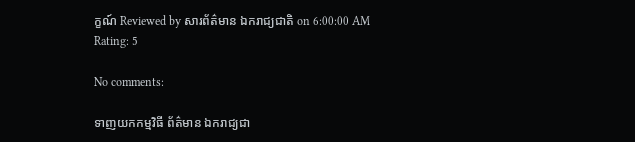ក្ខណ៍ Reviewed by សារព័ត៌មាន ឯករាជ្យជាតិ on 6:00:00 AM Rating: 5

No comments:

ទាញយកកម្មវិធី ព័ត៌មាន ឯករាជ្យជា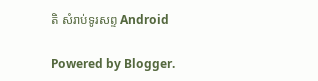តិ សំរាប់ទូរសព្ទ Android

Powered by Blogger.